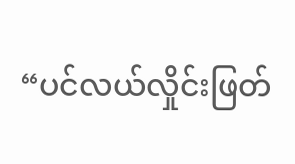“ပင်လယ်လှိုင်းဖြတ်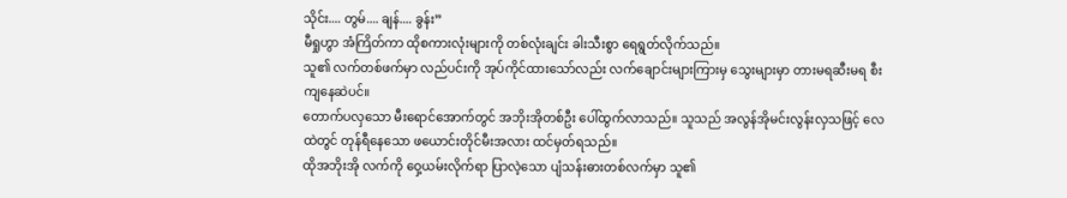သိုင်း.... တွမ်.... ချန်.... ခွန်း”
မီရှုဟွာ အံကြိတ်ကာ ထိုစကားလုံးများကို တစ်လုံးချင်း ခါးသီးစွာ ရေရွတ်လိုက်သည်။
သူ၏ လက်တစ်ဖက်မှာ လည်ပင်းကို အုပ်ကိုင်ထားသော်လည်း လက်ချောင်းများကြားမှ သွေးများမှာ တားမရဆီးမရ စီးကျနေဆဲပင်။
တောက်ပလှသော မီးရောင်အောက်တွင် အဘိုးအိုတစ်ဦး ပေါ်ထွက်လာသည်။ သူသည် အလွန်အိုမင်းလွန်းလှသဖြင့် လေထဲတွင် တုန်ရီနေသော ဖယောင်းတိုင်မီးအလား ထင်မှတ်ရသည်။
ထိုအဘိုးအို လက်ကို ဝှေ့ယမ်းလိုက်ရာ ပြာလဲ့သော ပျံသန်းဓားတစ်လက်မှာ သူ၏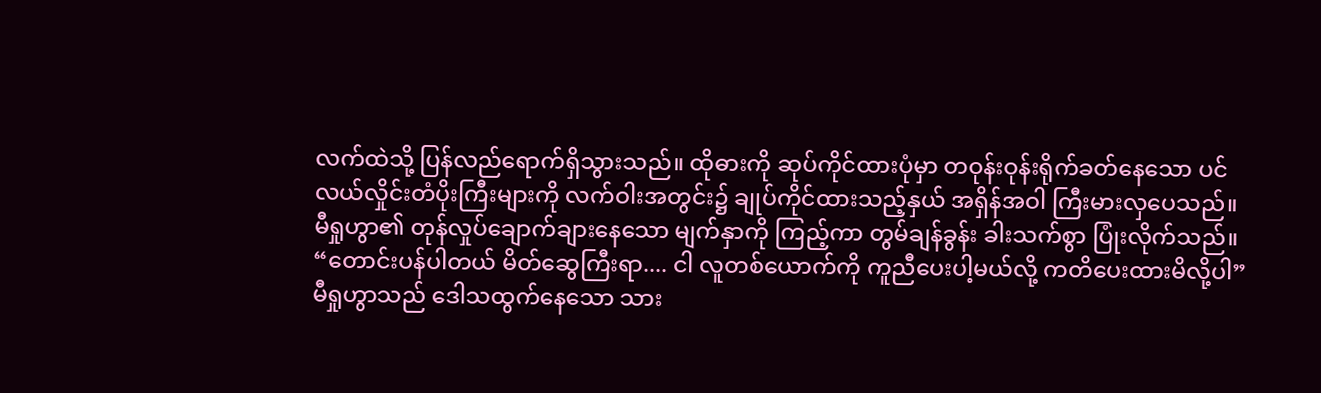လက်ထဲသို့ ပြန်လည်ရောက်ရှိသွားသည်။ ထိုဓားကို ဆုပ်ကိုင်ထားပုံမှာ တဝုန်းဝုန်းရိုက်ခတ်နေသော ပင်လယ်လှိုင်းတံပိုးကြီးများကို လက်ဝါးအတွင်း၌ ချုပ်ကိုင်ထားသည့်နှယ် အရှိန်အဝါ ကြီးမားလှပေသည်။
မီရှုဟွာ၏ တုန်လှုပ်ချောက်ချားနေသော မျက်နှာကို ကြည့်ကာ တွမ်ချန်ခွန်း ခါးသက်စွာ ပြုံးလိုက်သည်။
“တောင်းပန်ပါတယ် မိတ်ဆွေကြီးရာ.... ငါ လူတစ်ယောက်ကို ကူညီပေးပါ့မယ်လို့ ကတိပေးထားမိလို့ပါ”
မီရှုဟွာသည် ဒေါသထွက်နေသော သား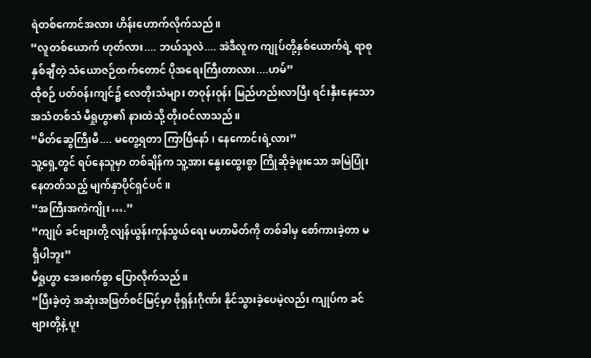ရဲတစ်ကောင်အလား ဟိန်းဟောက်လိုက်သည်။
“လူတစ်ယောက် ဟုတ်လား.... ဘယ်သူလဲ.... အဲဒီလူက ကျုပ်တို့နှစ်ယောက်ရဲ့ ရာစုနှစ်ချီတဲ့ သံယောဇဉ်ထက်တောင် ပိုအရေးကြီးတာလား....ဟမ်”
ထိုစဉ် ပတ်ဝန်းကျင်၌ လေတိုးသံများ တဝုန်းဝုန်း မြည်ဟည်းလာပြီး ရင်းနှီးနေသော အသံတစ်သံ မီရှုဟွာ၏ နားထဲသို့ တိုးဝင်လာသည်။
“မိတ်ဆွေကြီးမီ.... မတွေ့ရတာ ကြာပြီနော်၊ နေကောင်းရဲ့လား”
သူ့ရှေ့တွင် ရပ်နေသူမှာ တစ်ချိန်က သူ့အား နွေးထွေးစွာ ကြိုဆိုခဲ့ဖူးသော အမြဲပြုံးနေတတ်သည့် မျက်နှာပိုင်ရှင်ပင်။
“အကြီးအကဲကျိုး….”
“ကျုပ် ခင်ဗျားတို့ လျန်ယွန်းကုန်သွယ်ရေး မဟာမိတ်ကို တစ်ခါမှ စော်ကားခဲ့တာ မရှိပါဘူး”
မီရှုဟွာ အေးစက်စွာ ပြောလိုက်သည်။
“ပြီးခဲ့တဲ့ အဆုံးအဖြတ်စင်မြင့်မှာ ဖိုရှန်းဂိုဏ်း နိုင်သွားခဲ့ပေမဲ့လည်း ကျုပ်က ခင်ဗျားတို့နဲ့ ပူး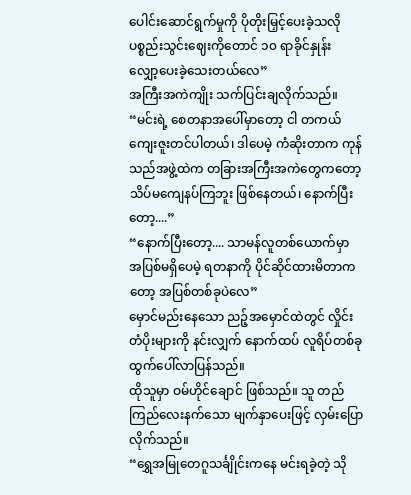ပေါင်းဆောင်ရွက်မှုကို ပိုတိုးမြှင့်ပေးခဲ့သလို ပစ္စည်းသွင်းဈေးကိုတောင် ၁၀ ရာခိုင်နှုန်း လျှော့ပေးခဲ့သေးတယ်လေ”
အကြီးအကဲကျိုး သက်ပြင်းချလိုက်သည်။
“မင်းရဲ့ စေတနာအပေါ်မှာတော့ ငါ တကယ် ကျေးဇူးတင်ပါတယ်၊ ဒါပေမဲ့ ကံဆိုးတာက ကုန်သည်အဖွဲ့ထဲက တခြားအကြီးအကဲတွေကတော့ သိပ်မကျေနပ်ကြဘူး ဖြစ်နေတယ်၊ နောက်ပြီးတော့....”
“နောက်ပြီးတော့.... သာမန်လူတစ်ယောက်မှာ အပြစ်မရှိပေမဲ့ ရတနာကို ပိုင်ဆိုင်ထားမိတာကတော့ အပြစ်တစ်ခုပဲလေ”
မှောင်မည်းနေသော ညဉ့်အမှောင်ထဲတွင် လှိုင်းတံပိုးများကို နင်းလျှက် နောက်ထပ် လူရိပ်တစ်ခု ထွက်ပေါ်လာပြန်သည်။
ထိုသူမှာ ဝမ်ဟိုင်ချောင် ဖြစ်သည်။ သူ တည်ကြည်လေးနက်သော မျက်နှာပေးဖြင့် လှမ်းပြောလိုက်သည်။
“ရွှေအမြုတေဂူသင်္ချိုင်းကနေ မင်းရခဲ့တဲ့ သို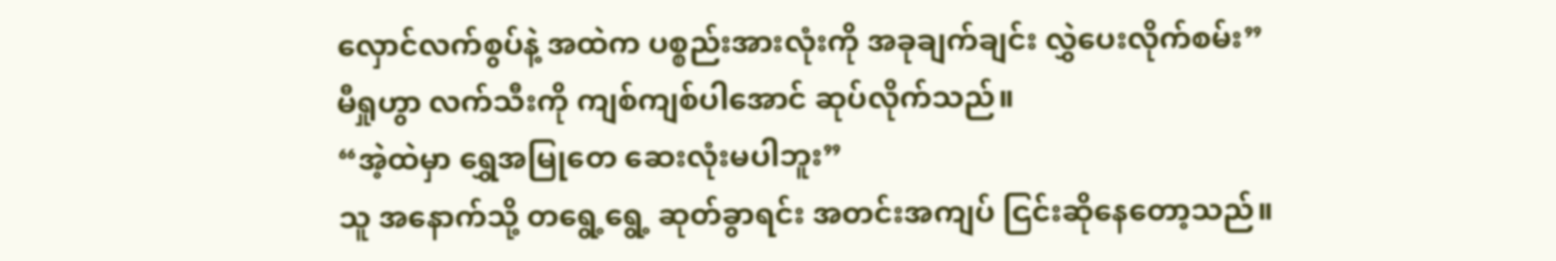လှောင်လက်စွပ်နဲ့ အထဲက ပစ္စည်းအားလုံးကို အခုချက်ချင်း လွှဲပေးလိုက်စမ်း”
မီရှုဟွာ လက်သီးကို ကျစ်ကျစ်ပါအောင် ဆုပ်လိုက်သည်။
“အဲ့ထဲမှာ ရွှေအမြုတေ ဆေးလုံးမပါဘူး”
သူ အနောက်သို့ တရွေ့ရွေ့ ဆုတ်ခွာရင်း အတင်းအကျပ် ငြင်းဆိုနေတော့သည်။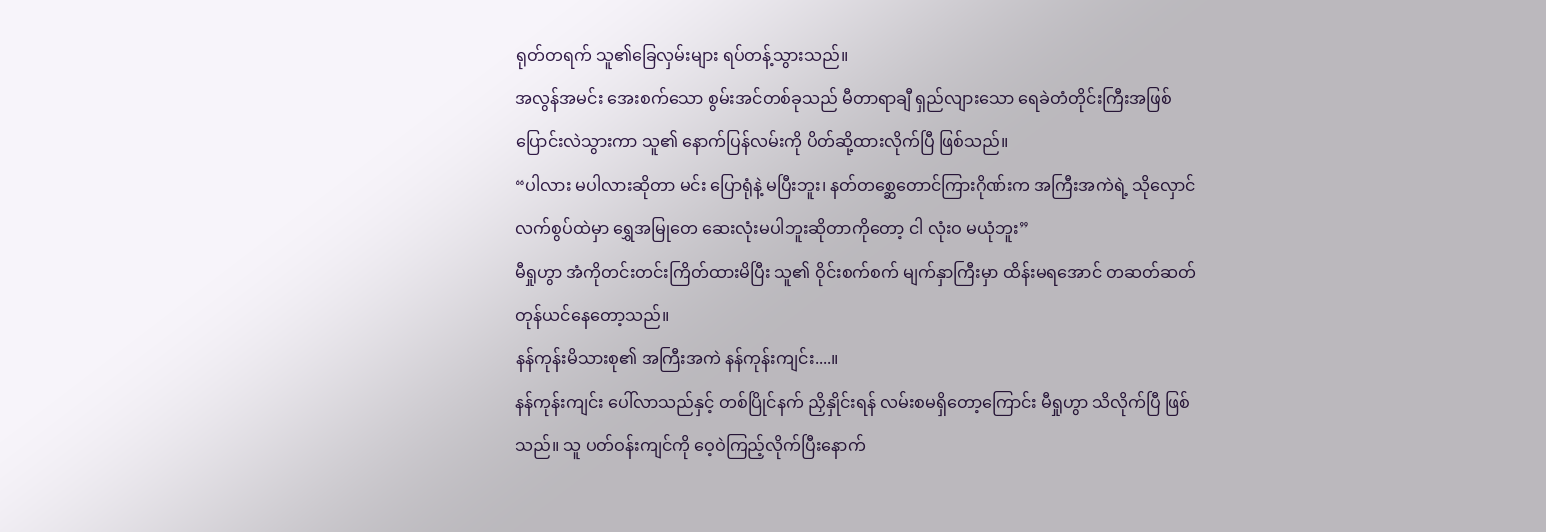ရုတ်တရက် သူ၏ခြေလှမ်းများ ရပ်တန့်သွားသည်။
အလွန်အမင်း အေးစက်သော စွမ်းအင်တစ်ခုသည် မီတာရာချီ ရှည်လျားသော ရေခဲတံတိုင်းကြီးအဖြစ် ပြောင်းလဲသွားကာ သူ၏ နောက်ပြန်လမ်းကို ပိတ်ဆို့ထားလိုက်ပြီ ဖြစ်သည်။
“ပါလား မပါလားဆိုတာ မင်း ပြောရုံနဲ့ မပြီးဘူး၊ နတ်တစ္ဆေတောင်ကြားဂိုဏ်းက အကြီးအကဲရဲ့ သိုလှောင်လက်စွပ်ထဲမှာ ရွှေအမြုတေ ဆေးလုံးမပါဘူးဆိုတာကိုတော့ ငါ လုံးဝ မယုံဘူး”
မီရှုဟွာ အံကိုတင်းတင်းကြိတ်ထားမိပြီး သူ၏ ဝိုင်းစက်စက် မျက်နှာကြီးမှာ ထိန်းမရအောင် တဆတ်ဆတ် တုန်ယင်နေတော့သည်။
နန်ကုန်းမိသားစု၏ အကြီးအကဲ နန်ကုန်းကျင်း....။
နန်ကုန်းကျင်း ပေါ်လာသည်နှင့် တစ်ပြိုင်နက် ညှိနှိုင်းရန် လမ်းစမရှိတော့ကြောင်း မီရှုဟွာ သိလိုက်ပြီ ဖြစ်သည်။ သူ ပတ်ဝန်းကျင်ကို ဝေ့ဝဲကြည့်လိုက်ပြီးနောက်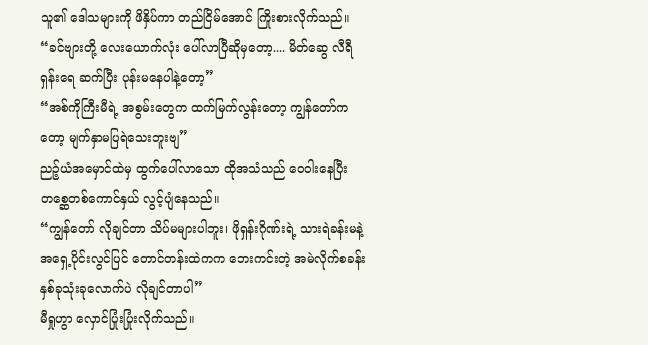သူ၏ ဒေါသများကို ဖိနှိပ်ကာ တည်ငြိမ်အောင် ကြိုးစားလိုက်သည်။
“ခင်ဗျားတို့ လေးယောက်လုံး ပေါ်လာပြီဆိုမှတော့.... မိတ်ဆွေ လီရီရှန်းရေ ဆက်ပြီး ပုန်းမနေပါနဲ့တော့”
“အစ်ကိုကြီးမီရဲ့ အစွမ်းတွေက ထက်မြက်လွန်းတော့ ကျွန်တော်ကတော့ မျက်နှာမပြရဲသေးဘူးဗျ”
ညဉ့်ယံအမှောင်ထဲမှ ထွက်ပေါ်လာသော ထိုအသံသည် ဝေဝါးနေပြီး တစ္ဆေတစ်ကောင်နှယ် လွင့်ပျံနေသည်။
“ကျွန်တော် လိုချင်တာ သိပ်မများပါဘူး၊ ဖိုရှန်းဂိုဏ်းရဲ့ သားရဲခန်းမနဲ့ အရှေ့ပိုင်းလွင်ပြင် တောင်တန်းထဲကက ဘေးကင်းတဲ့ အမဲလိုက်စခန်း နှစ်ခုသုံးခုလောက်ပဲ လိုချင်တာပါ”
မီရှုဟွာ လှောင်ပြုံးပြုံးလိုက်သည်။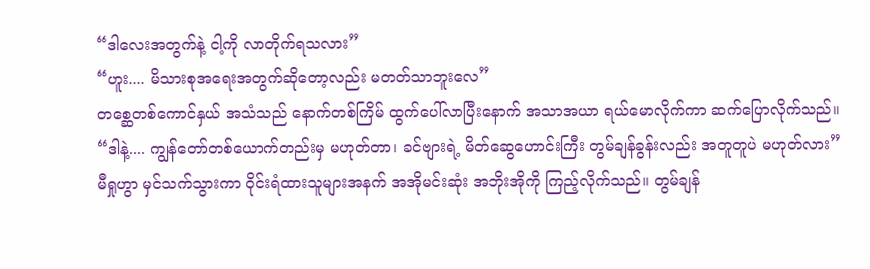“ဒါလေးအတွက်နဲ့ ငါ့ကို လာတိုက်ရသလား”
“ဟူး.... မိသားစုအရေးအတွက်ဆိုတော့လည်း မတတ်သာဘူးလေ”
တစ္ဆေတစ်ကောင်နှယ် အသံသည် နောက်တစ်ကြိမ် ထွက်ပေါ်လာပြီးနောက် အသာအယာ ရယ်မောလိုက်ကာ ဆက်ပြောလိုက်သည်။
“ဒါနဲ့.... ကျွန်တော်တစ်ယောက်တည်းမှ မဟုတ်တာ၊ ခင်ဗျားရဲ့ မိတ်ဆွေဟောင်းကြီး တွမ်ချန်ခွန်းလည်း အတူတူပဲ မဟုတ်လား”
မီရှုဟွာ မှင်သက်သွားကာ ဝိုင်းရံထားသူများအနက် အအိုမင်းဆုံး အဘိုးအိုကို ကြည့်လိုက်သည်။ တွမ်ချန်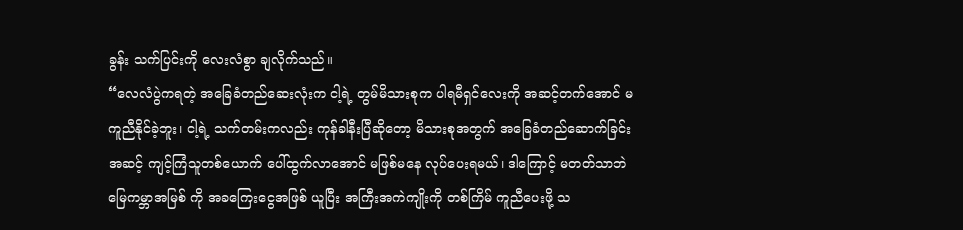ခွန်း သက်ပြင်းကို လေးလံစွာ ချလိုက်သည်။
“လေလံပွဲကရတဲ့ အခြေခံတည်ဆေးလုံးက ငါ့ရဲ့ တွမ်မိသားစုက ပါရမီရှင်လေးကို အဆင့်တက်အောင် မကူညီနိုင်ခဲ့ဘူး၊ ငါ့ရဲ့ သက်တမ်းကလည်း ကုန်ခါနီးပြီဆိုတော့ မိသားစုအတွက် အခြေခံတည်ဆောက်ခြင်းအဆင့် ကျင့်ကြံသူတစ်ယောက် ပေါ်ထွက်လာအောင် မဖြစ်မနေ လုပ်ပေးရမယ်၊ ဒါကြောင့် မတတ်သာဘဲ မြေကမ္ဘာအမြစ် ကို အခကြေးငွေအဖြစ် ယူပြီး အကြီးအကဲကျိုးကို တစ်ကြိမ် ကူညီပေးဖို့ သ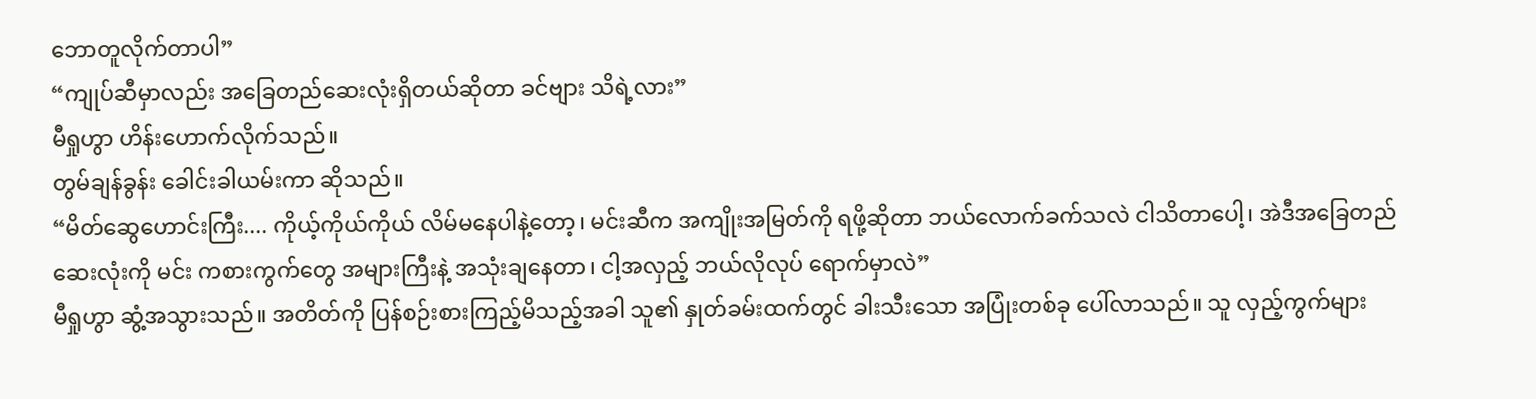ဘောတူလိုက်တာပါ”
“ကျုပ်ဆီမှာလည်း အခြေတည်ဆေးလုံးရှိတယ်ဆိုတာ ခင်ဗျား သိရဲ့လား”
မီရှုဟွာ ဟိန်းဟောက်လိုက်သည်။
တွမ်ချန်ခွန်း ခေါင်းခါယမ်းကာ ဆိုသည်။
“မိတ်ဆွေဟောင်းကြီး.... ကိုယ့်ကိုယ်ကိုယ် လိမ်မနေပါနဲ့တော့၊ မင်းဆီက အကျိုးအမြတ်ကို ရဖို့ဆိုတာ ဘယ်လောက်ခက်သလဲ ငါသိတာပေါ့၊ အဲဒီအခြေတည်ဆေးလုံးကို မင်း ကစားကွက်တွေ အများကြီးနဲ့ အသုံးချနေတာ၊ ငါ့အလှည့် ဘယ်လိုလုပ် ရောက်မှာလဲ”
မီရှုဟွာ ဆွံ့အသွားသည်။ အတိတ်ကို ပြန်စဉ်းစားကြည့်မိသည့်အခါ သူ၏ နှုတ်ခမ်းထက်တွင် ခါးသီးသော အပြုံးတစ်ခု ပေါ်လာသည်။ သူ လှည့်ကွက်များ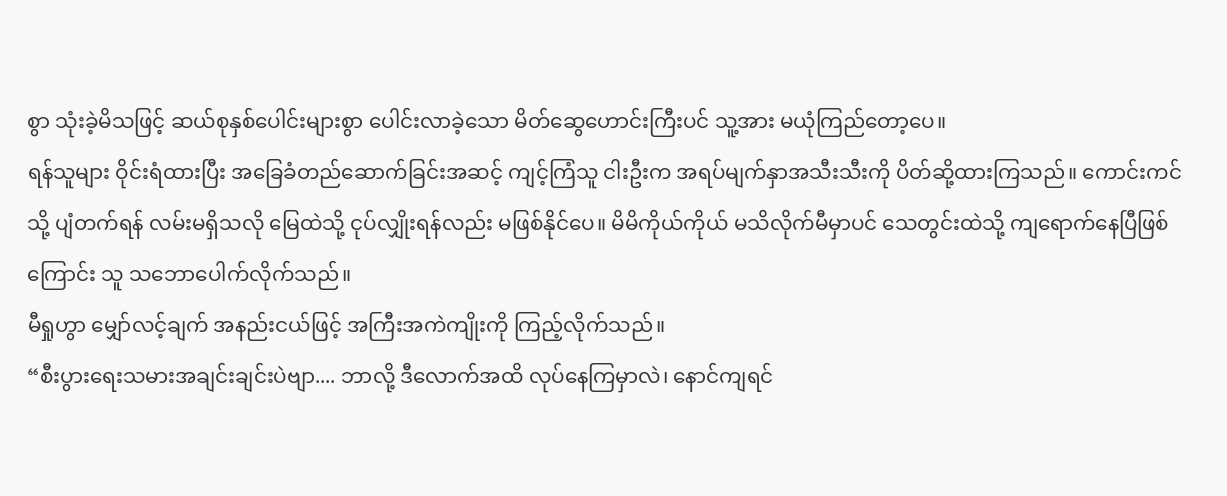စွာ သုံးခဲ့မိသဖြင့် ဆယ်စုနှစ်ပေါင်းများစွာ ပေါင်းလာခဲ့သော မိတ်ဆွေဟောင်းကြီးပင် သူ့အား မယုံကြည်တော့ပေ။
ရန်သူများ ဝိုင်းရံထားပြီး အခြေခံတည်ဆောက်ခြင်းအဆင့် ကျင့်ကြံသူ ငါးဦးက အရပ်မျက်နှာအသီးသီးကို ပိတ်ဆို့ထားကြသည်။ ကောင်းကင်သို့ ပျံတက်ရန် လမ်းမရှိသလို မြေထဲသို့ ငုပ်လျှိုးရန်လည်း မဖြစ်နိုင်ပေ။ မိမိကိုယ်ကိုယ် မသိလိုက်မီမှာပင် သေတွင်းထဲသို့ ကျရောက်နေပြီဖြစ်ကြောင်း သူ သဘောပေါက်လိုက်သည်။
မီရှုဟွာ မျှော်လင့်ချက် အနည်းငယ်ဖြင့် အကြီးအကဲကျိုးကို ကြည့်လိုက်သည်။
“စီးပွားရေးသမားအချင်းချင်းပဲဗျာ.... ဘာလို့ ဒီလောက်အထိ လုပ်နေကြမှာလဲ၊ နောင်ကျရင်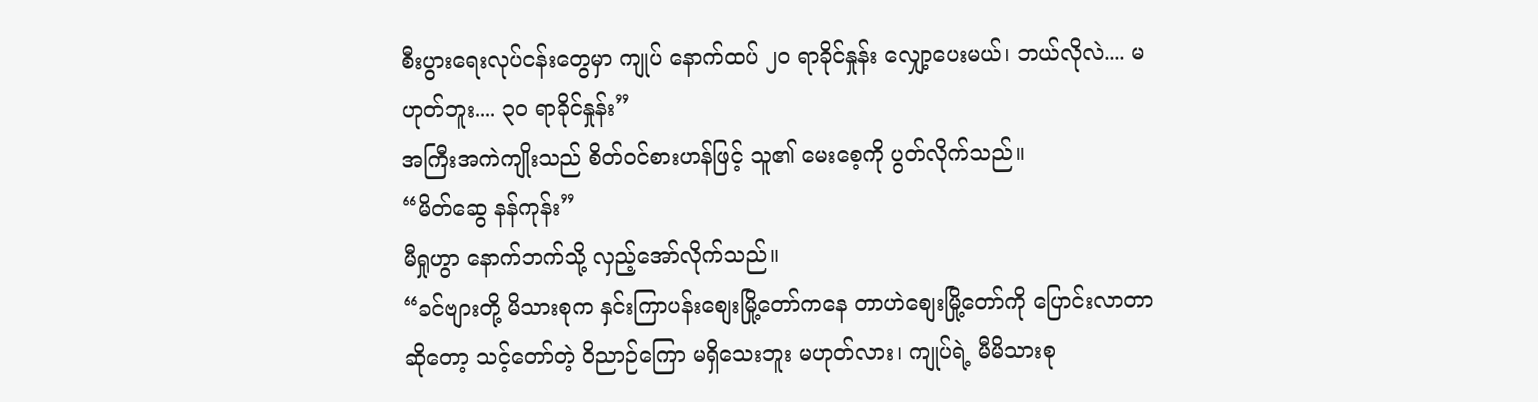စီးပွားရေးလုပ်ငန်းတွေမှာ ကျုပ် နောက်ထပ် ၂၀ ရာခိုင်နှုန်း လျှော့ပေးမယ်၊ ဘယ်လိုလဲ.... မဟုတ်ဘူး.... ၃၀ ရာခိုင်နှုန်း”
အကြီးအကဲကျိုးသည် စိတ်ဝင်စားဟန်ဖြင့် သူ၏ မေးစေ့ကို ပွတ်လိုက်သည်။
“မိတ်ဆွေ နန်ကုန်း”
မီရှုဟွာ နောက်ဘက်သို့ လှည့်အော်လိုက်သည်။
“ခင်ဗျားတို့ မိသားစုက နှင်းကြာပန်းစျေးမြို့တော်ကနေ တာဟဲစျေးမြို့တော်ကို ပြောင်းလာတာဆိုတော့ သင့်တော်တဲ့ ဝိညာဉ်ကြော မရှိသေးဘူး မဟုတ်လား၊ ကျုပ်ရဲ့ မီမိသားစု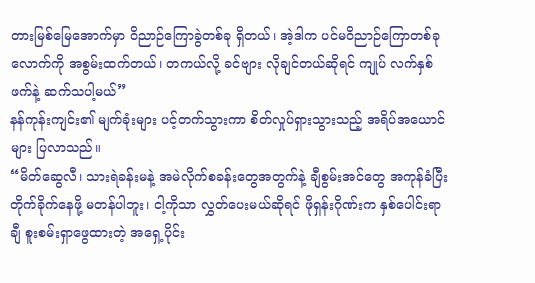တားမြစ်မြေအောက်မှာ ဝိညာဉ်ကြောခွဲတစ်ခု ရှိတယ်၊ အဲ့ဒါက ပင်မဝိညာဉ်ကြောတစ်ခုလောက်ကို အစွမ်းထက်တယ်၊ တကယ်လို့ ခင်ဗျား လိုချင်တယ်ဆိုရင် ကျုပ် လက်နှစ်ဖက်နဲ့ ဆက်သပါ့မယ်”
နန်ကုန်းကျင်း၏ မျက်ခုံးများ ပင့်တက်သွားကာ စိတ်လှုပ်ရှားသွားသည့် အရိပ်အယောင်များ ပြလာသည်။
“မိတ်ဆွေလီ၊ သားရဲခန်းမနဲ့ အမဲလိုက်စခန်းတွေအတွက်နဲ့ ချီစွမ်းအင်တွေ အကုန်ခံပြီး တိုက်ခိုက်နေဖို့ မတန်ပါဘူး၊ ငါ့ကိုသာ လွှတ်ပေးမယ်ဆိုရင် ဖိုရှန်းဂိုဏ်းက နှစ်ပေါင်းရာချီ စူးစမ်းရှာဖွေထားတဲ့ အရှေ့ပိုင်း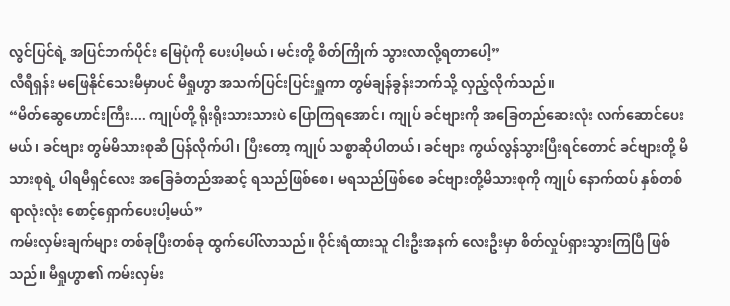လွင်ပြင်ရဲ့ အပြင်ဘက်ပိုင်း မြေပုံကို ပေးပါ့မယ်၊ မင်းတို့ စိတ်ကြိုက် သွားလာလို့ရတာပေါ့”
လီရီရှန်း မဖြေနိုင်သေးမီမှာပင် မီရှုဟွာ အသက်ပြင်းပြင်းရှူကာ တွမ်ချန်ခွန်းဘက်သို့ လှည့်လိုက်သည်။
“မိတ်ဆွေဟောင်းကြီး.... ကျုပ်တို့ ရိုးရိုးသားသားပဲ ပြောကြရအောင်၊ ကျုပ် ခင်ဗျားကို အခြေတည်ဆေးလုံး လက်ဆောင်ပေးမယ်၊ ခင်ဗျား တွမ်မိသားစုဆီ ပြန်လိုက်ပါ၊ ပြီးတော့ ကျုပ် သစ္စာဆိုပါတယ်၊ ခင်ဗျား ကွယ်လွန်သွားပြီးရင်တောင် ခင်ဗျားတို့ မိသားစုရဲ့ ပါရမီရှင်လေး အခြေခံတည်အဆင့် ရသည်ဖြစ်စေ၊ မရသည်ဖြစ်စေ ခင်ဗျားတို့မိသားစုကို ကျုပ် နောက်ထပ် နှစ်တစ်ရာလုံးလုံး စောင့်ရှောက်ပေးပါ့မယ်”
ကမ်းလှမ်းချက်များ တစ်ခုပြီးတစ်ခု ထွက်ပေါ်လာသည်။ ဝိုင်းရံထားသူ ငါးဦးအနက် လေးဦးမှာ စိတ်လှုပ်ရှားသွားကြပြီ ဖြစ်သည်။ မီရှုဟွာ၏ ကမ်းလှမ်း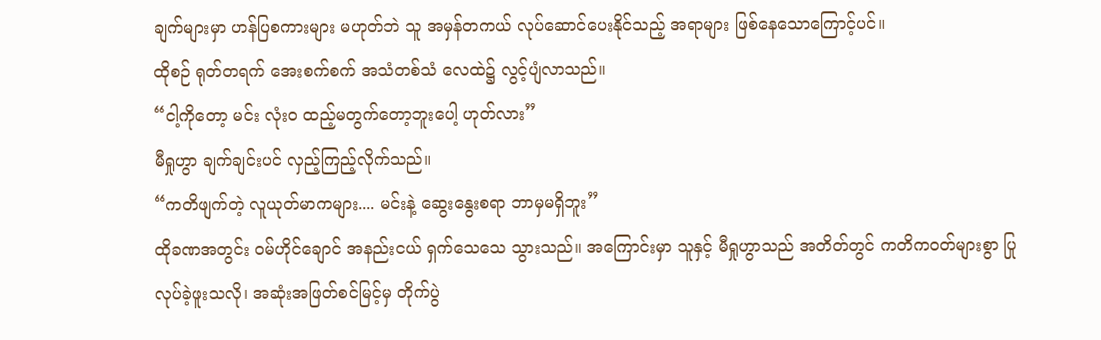ချက်များမှာ ဟန်ပြစကားများ မဟုတ်ဘဲ သူ အမှန်တကယ် လုပ်ဆောင်ပေးနိုင်သည့် အရာများ ဖြစ်နေသောကြောင့်ပင်။
ထိုစဉ် ရုတ်တရက် အေးစက်စက် အသံတစ်သံ လေထဲ၌ လွင့်ပျံလာသည်။
“ငါ့ကိုတော့ မင်း လုံးဝ ထည့်မတွက်တော့ဘူးပေါ့ ဟုတ်လား”
မီရှုဟွာ ချက်ချင်းပင် လှည့်ကြည့်လိုက်သည်။
“ကတိဖျက်တဲ့ လူယုတ်မာကများ.... မင်းနဲ့ ဆွေးနွေးစရာ ဘာမှမရှိဘူး”
ထိုခဏအတွင်း ဝမ်ဟိုင်ချောင် အနည်းငယ် ရှက်သေသေ သွားသည်။ အကြောင်းမှာ သူနှင့် မီရှုဟွာသည် အတိတ်တွင် ကတိကဝတ်များစွာ ပြုလုပ်ခဲ့ဖူးသလို၊ အဆုံးအဖြတ်စင်မြင့်မှ တိုက်ပွဲ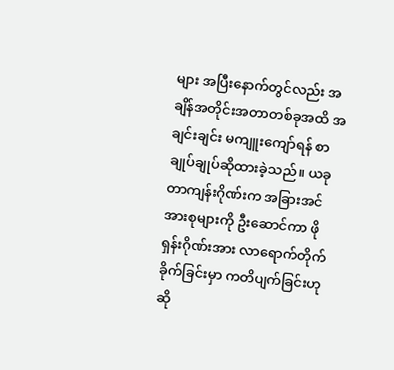များ အပြီးနောက်တွင်လည်း အချိန်အတိုင်းအတာတစ်ခုအထိ အချင်းချင်း မကျူးကျော်ရန် စာချုပ်ချုပ်ဆိုထားခဲ့သည်။ ယခု တာကျန်းဂိုဏ်းက အခြားအင်အားစုများကို ဦးဆောင်ကာ ဖိုရှန်းဂိုဏ်းအား လာရောက်တိုက်ခိုက်ခြင်းမှာ ကတိပျက်ခြင်းဟု ဆို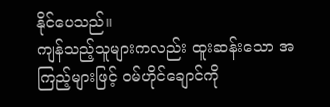နိုင်ပေသည်။
ကျန်သည့်သူများကလည်း ထူးဆန်းသော အကြည့်များဖြင့် ဝမ်ဟိုင်ချောင်ကို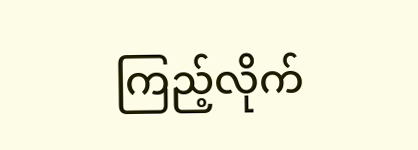ကြည့်လိုက်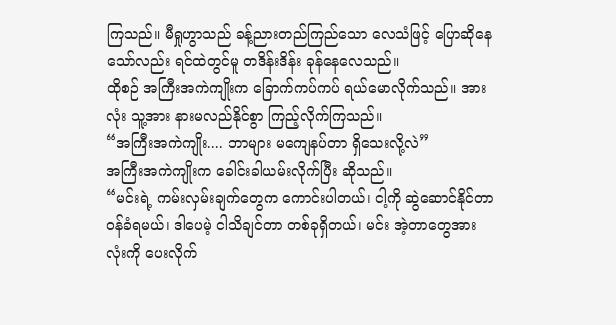ကြသည်။ မီရှုဟွာသည် ခန့်ညားတည်ကြည်သော လေသံဖြင့် ပြောဆိုနေသော်လည်း ရင်ထဲတွင်မူ တဒိန်းဒိန်း ခုန်နေလေသည်။
ထိုစဉ် အကြီးအကဲကျိုးက ခြောက်ကပ်ကပ် ရယ်မောလိုက်သည်။ အားလုံး သူ့အား နားမလည်နိုင်စွာ ကြည့်လိုက်ကြသည်။
“အကြီးအကဲကျိုး.... ဘာများ မကျေနပ်တာ ရှိသေးလို့လဲ”
အကြီးအကဲကျိုးက ခေါင်းခါယမ်းလိုက်ပြီး ဆိုသည်။
“မင်းရဲ့ ကမ်းလှမ်းချက်တွေက ကောင်းပါတယ်၊ ငါ့ကို ဆွဲဆောင်နိုင်တာ ဝန်ခံရမယ်၊ ဒါပေမဲ့ ငါသိချင်တာ တစ်ခုရှိတယ်၊ မင်း အဲ့တာတွေအားလုံးကို ပေးလိုက်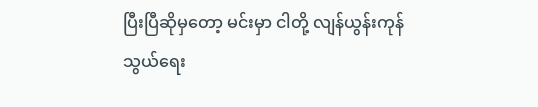ပြီးပြီဆိုမှတော့ မင်းမှာ ငါတို့ လျန်ယွန်းကုန်သွယ်ရေး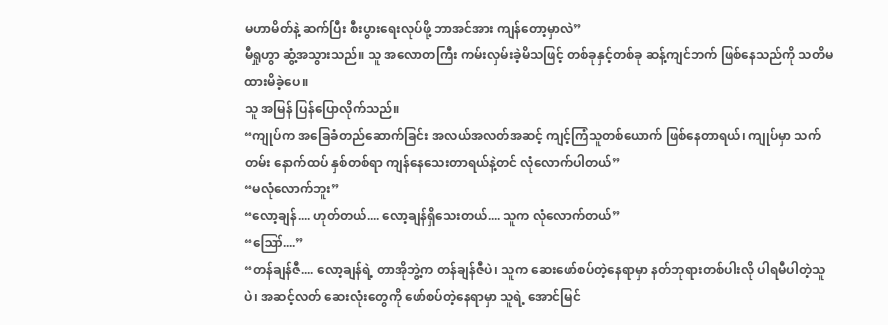မဟာမိတ်နဲ့ ဆက်ပြီး စီးပွားရေးလုပ်ဖို့ ဘာအင်အား ကျန်တော့မှာလဲ”
မီရှုဟွာ ဆွံ့အသွားသည်။ သူ အလောတကြီး ကမ်းလှမ်းခဲ့မိသဖြင့် တစ်ခုနှင့်တစ်ခု ဆန့်ကျင်ဘက် ဖြစ်နေသည်ကို သတိမထားမိခဲ့ပေ။
သူ အမြန် ပြန်ပြောလိုက်သည်။
“ကျုပ်က အခြေခံတည်ဆောက်ခြင်း အလယ်အလတ်အဆင့် ကျင့်ကြံသူတစ်ယောက် ဖြစ်နေတာရယ်၊ ကျုပ်မှာ သက်တမ်း နောက်ထပ် နှစ်တစ်ရာ ကျန်နေသေးတာရယ်နဲ့တင် လုံလောက်ပါတယ်”
“မလုံလောက်ဘူး”
“လော့ချန်.... ဟုတ်တယ်.... လော့ချန်ရှိသေးတယ်.... သူက လုံလောက်တယ်”
“ဪ....”
“တန်ချန်ဇီ.... လော့ချန်ရဲ့ တာအိုဘွဲ့က တန်ချန်ဇီပဲ၊ သူက ဆေးဖော်စပ်တဲ့နေရာမှာ နတ်ဘုရားတစ်ပါးလို ပါရမီပါတဲ့သူပဲ၊ အဆင့်လတ် ဆေးလုံးတွေကို ဖော်စပ်တဲ့နေရာမှာ သူရဲ့ အောင်မြင်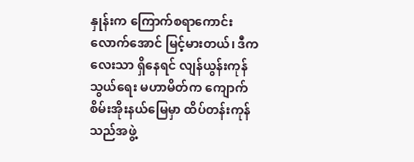နှုန်းက ကြောက်စရာကောင်းလောက်အောင် မြင့်မားတယ်၊ ဒီကလေးသာ ရှိနေရင် လျန်ယွန်းကုန်သွယ်ရေး မဟာမိတ်က ကျောက်စိမ်းအိုးနယ်မြေမှာ ထိပ်တန်းကုန်သည်အဖွဲ့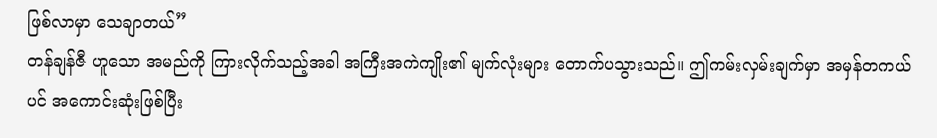ဖြစ်လာမှာ သေချာတယ်”
တန်ချန်ဇီ ဟူသော အမည်ကို ကြားလိုက်သည့်အခါ အကြီးအကဲကျိုး၏ မျက်လုံးများ တောက်ပသွားသည်။ ဤကမ်းလှမ်းချက်မှာ အမှန်တကယ်ပင် အကောင်းဆုံးဖြစ်ပြီး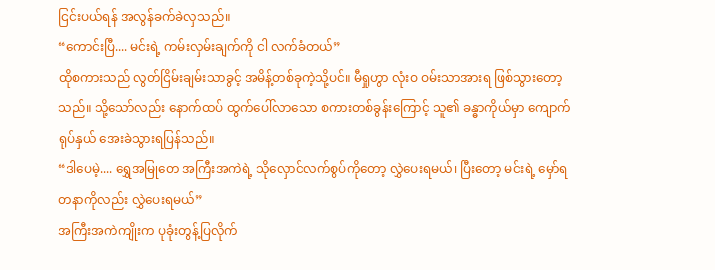ငြင်းပယ်ရန် အလွန်ခက်ခဲလှသည်။
“ကောင်းပြီ.... မင်းရဲ့ ကမ်းလှမ်းချက်ကို ငါ လက်ခံတယ်”
ထိုစကားသည် လွတ်ငြိမ်းချမ်းသာခွင့် အမိန့်တစ်ခုကဲ့သို့ပင်။ မီရှုဟွာ လုံးဝ ဝမ်းသာအားရ ဖြစ်သွားတော့သည်။ သို့သော်လည်း နောက်ထပ် ထွက်ပေါ်လာသော စကားတစ်ခွန်းကြောင့် သူ၏ ခန္ဓာကိုယ်မှာ ကျောက်ရုပ်နှယ် အေးခဲသွားရပြန်သည်။
“ဒါပေမဲ့.... ရွှေအမြုတေ အကြီးအကဲရဲ့ သိုလှောင်လက်စွပ်ကိုတော့ လွှဲပေးရမယ်၊ ပြီးတော့ မင်းရဲ့ မှော်ရတနာကိုလည်း လွှဲပေးရမယ်”
အကြီးအကဲကျိုးက ပုခုံးတွန့်ပြလိုက်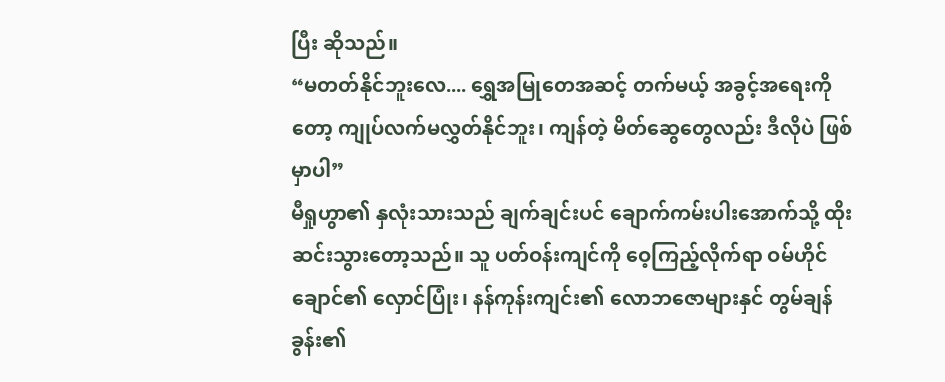ပြီး ဆိုသည်။
“မတတ်နိုင်ဘူးလေ.... ရွှေအမြုတေအဆင့် တက်မယ့် အခွင့်အရေးကိုတော့ ကျုပ်လက်မလွှတ်နိုင်ဘူး၊ ကျန်တဲ့ မိတ်ဆွေတွေလည်း ဒီလိုပဲ ဖြစ်မှာပါ”
မီရှုဟွာ၏ နှလုံးသားသည် ချက်ချင်းပင် ချောက်ကမ်းပါးအောက်သို့ ထိုးဆင်းသွားတော့သည်။ သူ ပတ်ဝန်းကျင်ကို ဝေ့ကြည့်လိုက်ရာ ဝမ်ဟိုင်ချောင်၏ လှောင်ပြုံး၊ နန်ကုန်းကျင်း၏ လောဘဇောများနှင် တွမ်ချန်ခွန်း၏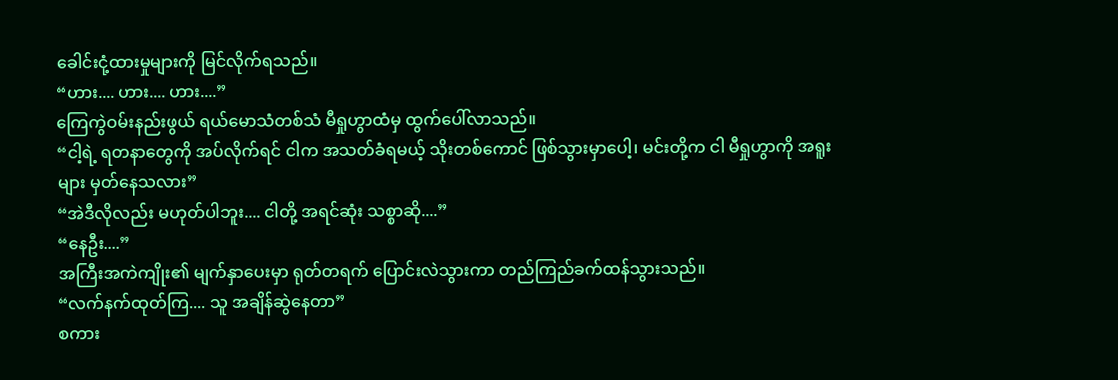ခေါင်းငုံ့ထားမှုများကို မြင်လိုက်ရသည်။
“ဟား.... ဟား.... ဟား....”
ကြေကွဲဝမ်းနည်းဖွယ် ရယ်မောသံတစ်သံ မီရှုဟွာထံမှ ထွက်ပေါ်လာသည်။
“ငါ့ရဲ့ ရတနာတွေကို အပ်လိုက်ရင် ငါက အသတ်ခံရမယ့် သိုးတစ်ကောင် ဖြစ်သွားမှာပေါ့၊ မင်းတို့က ငါ မီရှုဟွာကို အရူးများ မှတ်နေသလား”
“အဲဒီလိုလည်း မဟုတ်ပါဘူး.... ငါတို့ အရင်ဆုံး သစ္စာဆို....”
“နေဦး....”
အကြီးအကဲကျိုး၏ မျက်နှာပေးမှာ ရုတ်တရက် ပြောင်းလဲသွားကာ တည်ကြည်ခက်ထန်သွားသည်။
“လက်နက်ထုတ်ကြ.... သူ အချိန်ဆွဲနေတာ”
စကား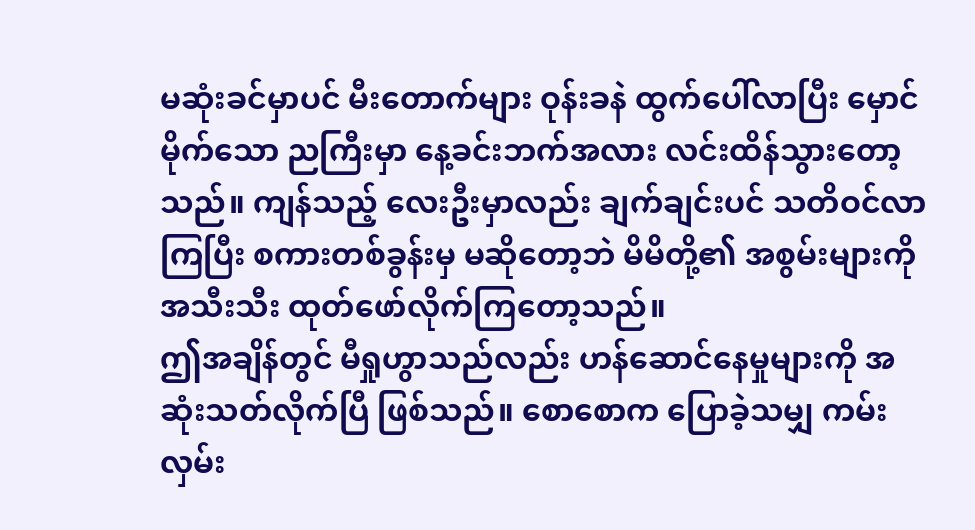မဆုံးခင်မှာပင် မီးတောက်များ ဝုန်းခနဲ ထွက်ပေါ်လာပြီး မှောင်မိုက်သော ညကြီးမှာ နေ့ခင်းဘက်အလား လင်းထိန်သွားတော့သည်။ ကျန်သည့် လေးဦးမှာလည်း ချက်ချင်းပင် သတိဝင်လာကြပြီး စကားတစ်ခွန်းမှ မဆိုတော့ဘဲ မိမိတို့၏ အစွမ်းများကို အသီးသီး ထုတ်ဖော်လိုက်ကြတော့သည်။
ဤအချိန်တွင် မီရှုဟွာသည်လည်း ဟန်ဆောင်နေမှုများကို အဆုံးသတ်လိုက်ပြီ ဖြစ်သည်။ စောစောက ပြောခဲ့သမျှ ကမ်းလှမ်း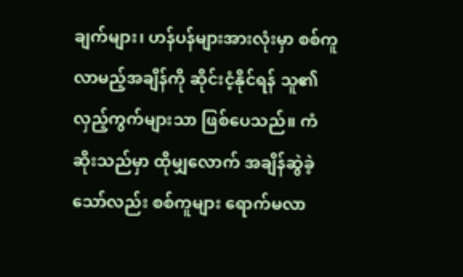ချက်များ၊ ဟန်ပန်များအားလုံးမှာ စစ်ကူလာမည့်အချိန်ကို ဆိုင်းငံ့နိုင်ရန် သူ၏ လှည့်ကွက်များသာ ဖြစ်ပေသည်။ ကံဆိုးသည်မှာ ထိုမျှလောက် အချိန်ဆွဲခဲ့သော်လည်း စစ်ကူများ ရောက်မလာ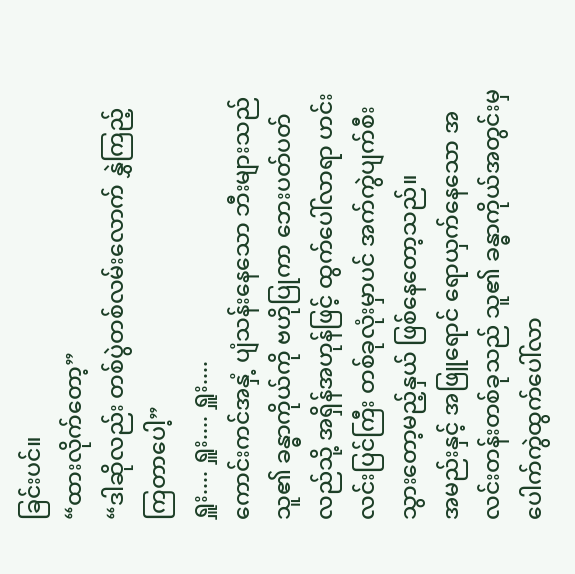ခြင်းပင်။
“ထားလိုက်တော့”
“ဒါဆိုလည်း တစ်ပွဲတစ်လမ်းလောက် နွှဲကြည့်ကြတာပေါ့”
ရှူး.... ရှူး.... ရှူး....
ကောင်းကင်အနှံ့ ပျံသန်းနေသော ဘီးများသည် သူ၏ ခန္ဓာကိုယ်ကို ဗဟိုပြုကာ ဘေးပတ်ပတ်လည်သို့ အရှိန်အဟုန်ဖြင့် ထွက်ပေါ်လာရာ ဟင်းလင်းပြင်ကြီး တစ်ခုလုံးမှာပင် အက်ကွဲပျက်စီးသွားတော့မည့်နှယ် ဖြစ်နေတော့သည်။
အမည်းနှင့် အဖြူရောင် ရောယှက်နေသော အလင်းတန်းတစ်ခုသည် သူ၏ ခန္ဓာကိုယ်အတွင်းမှ ပေါက်ကွဲထွက်ပေါ်လာ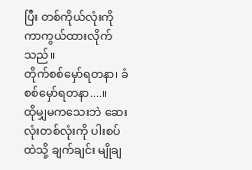ပြီး တစ်ကိုယ်လုံးကို ကာကွယ်ထားလိုက်သည်။
တိုက်စစ်မှော်ရတနာ၊ ခံစစ်မှော်ရတနာ....။
ထိုမျှမကသေးဘဲ ဆေးလုံးတစ်လုံးကို ပါးစပ်ထဲသို့ ချက်ချင်း မျိုချ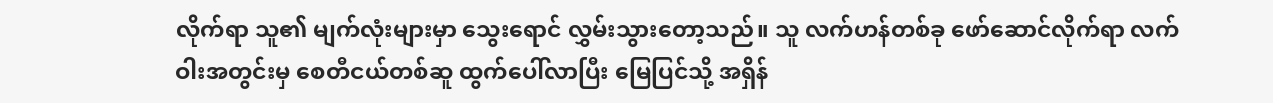လိုက်ရာ သူ၏ မျက်လုံးများမှာ သွေးရောင် လွှမ်းသွားတော့သည်။ သူ လက်ဟန်တစ်ခု ဖော်ဆောင်လိုက်ရာ လက်ဝါးအတွင်းမှ စေတီငယ်တစ်ဆူ ထွက်ပေါ်လာပြီး မြေပြင်သို့ အရှိန်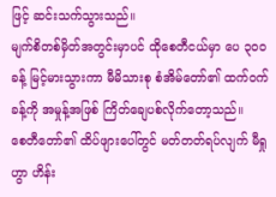ဖြင့် ဆင်းသက်သွားသည်။
မျက်စိတစ်မှိတ်အတွင်းမှာပင် ထိုစေတီငယ်မှာ ပေ ၃၀၀ ခန့် မြင့်မားသွားကာ မီမိသားစု စံအိမ်တော်၏ ထက်ဝက်ခန့်ကို အမှုန့်အဖြစ် ကြိတ်ချေပစ်လိုက်တော့သည်။
စေတီတော်၏ ထိပ်ဖျားပေါ်တွင် မတ်တတ်ရပ်လျက် မီရှုဟွာ ဟိန်း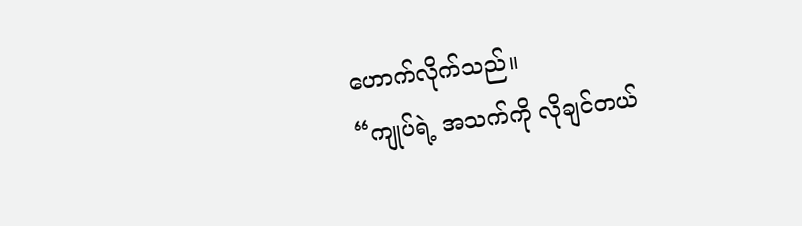ဟောက်လိုက်သည်။
“ကျုပ်ရဲ့ အသက်ကို လိုချင်တယ်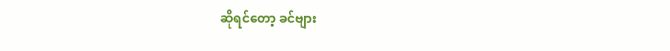ဆိုရင်တော့ ခင်ဗျား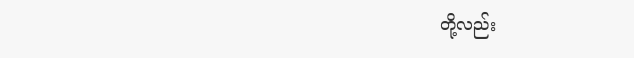တို့လည်း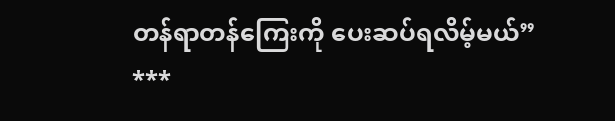တန်ရာတန်ကြေးကို ပေးဆပ်ရလိမ့်မယ်”
***